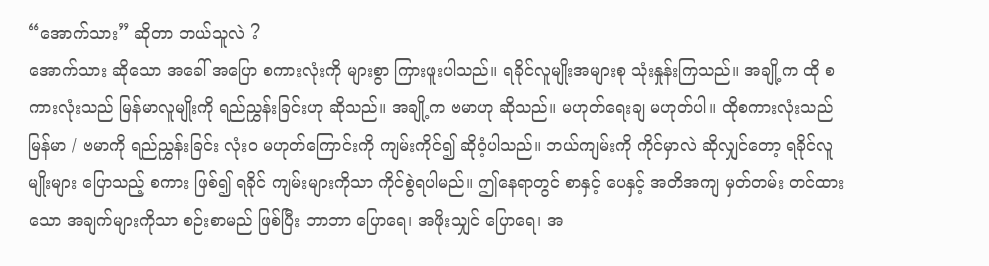“အောက်သား” ဆိုတာ ဘယ်သူလဲ ?
အောက်သား ဆိုသော အခေါ် အပြော စကားလုံးကို များစွာ ကြားဖူးပါသည်။ ရခိုင်လူမျိုးအများစု သုံးနှုန်းကြသည်။ အချို့က ထို စကားလုံးသည် မြန်မာလူမျိုးကို ရည်ညွှန်းခြင်းဟု ဆိုသည်။ အချို့က ဗမာဟု ဆိုသည်။ မဟုတ်ရေးချ မဟုတ်ပါ။ ထိုစကားလုံးသည် မြန်မာ / ဗမာကို ရည်ညွှန်းခြင်း လုံးဝ မဟုတ်ကြောင်းကို ကျမ်းကိုင်၍ ဆိုဝံ့ပါသည်။ ဘယ်ကျမ်းကို ကိုင်မှာလဲ ဆိုလျှင်တော့ ရခိုင်လူမျိုးများ ပြောသည့် စကား ဖြစ်၍ ရခိုင် ကျမ်းများကိုသာ ကိုင်စွဲရပါမည်။ ဤနေရာတွင် စာနှင့် ပေနှင့် အတိအကျ မှတ်တမ်း တင်ထားသော အချက်များကိုသာ စဉ်းစာမည် ဖြစ်ပြီး ဘာဘာ ပြောရေ၊ အဖိုးသျှင် ပြောရေ၊ အ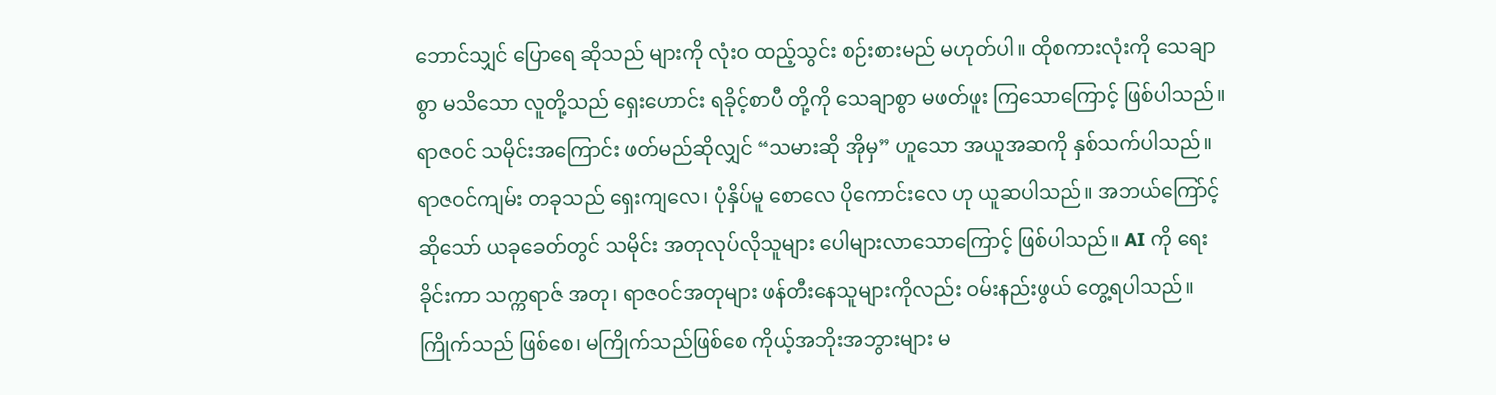ဘောင်သျှင် ပြောရေ ဆိုသည် များကို လုံးဝ ထည့်သွင်း စဉ်းစားမည် မဟုတ်ပါ။ ထိုစကားလုံးကို သေချာစွာ မသိသော လူတို့သည် ရှေးဟောင်း ရခိုင့်စာပီ တို့ကို သေချာစွာ မဖတ်ဖူး ကြသောကြောင့် ဖြစ်ပါသည်။
ရာဇဝင် သမိုင်းအကြောင်း ဖတ်မည်ဆိုလျှင် “သမားဆို အိုမှ” ဟူသော အယူအဆကို နှစ်သက်ပါသည်။ ရာဇဝင်ကျမ်း တခုသည် ရှေးကျလေ၊ ပုံနှိပ်မူ စောလေ ပိုကောင်းလေ ဟု ယူဆပါသည်။ အဘယ်ကြော်င့် ဆိုသော် ယခုခေတ်တွင် သမိုင်း အတုလုပ်လိုသူများ ပေါများလာသောကြောင့် ဖြစ်ပါသည်။ AI ကို ရေးခိုင်းကာ သက္ကရာဇ် အတု၊ ရာဇဝင်အတုများ ဖန်တီးနေသူများကိုလည်း ဝမ်းနည်းဖွယ် တွေ့ရပါသည်။ ကြိုက်သည် ဖြစ်စေ၊ မကြိုက်သည်ဖြစ်စေ ကိုယ့်အဘိုးအဘွားများ မ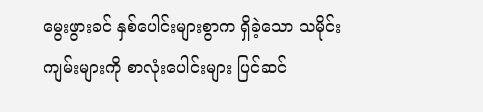မွေးဖွားခင် နှစ်ပေါင်းများစွာက ရှိခဲ့သော သမိုင်းကျမ်းများကို စာလုံးပေါင်းများ ပြင်ဆင်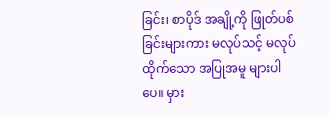ခြင်း၊ စာပိုဒ် အချို့ကို ဖြုတ်ပစ်ခြင်းများကား မလုပ်သင့် မလုပ်ထိုက်သော အပြုအမူ များပါပေ။ မှား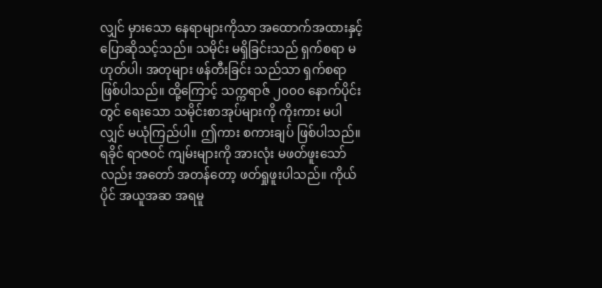လျှင် မှားသော နေရာများကိုသာ အထောက်အထားနှင့် ပြောဆိုသင့်သည်။ သမိုင်း မရှိခြင်းသည် ရှက်စရာ မဟုတ်ပါ၊ အတုများ ဖန်တီးခြင်း သည်သာ ရှက်စရာ ဖြစ်ပါသည်။ ထို့ကြောင့် သက္ကရာဇ် ၂၀၀၀ နောက်ပိုင်းတွင် ရေးသော သမိုင်းစာအုပ်များကို ကိုးကား မပါလျှင် မယုံကြည်ပါ။ ဤကား စကားချပ် ဖြစ်ပါသည်။
ရခိုင် ရာဇဝင် ကျမ်းများကို အားလုံး မဖတ်ဖူးသော်လည်း အတော် အတန်တော့ ဖတ်ရှုဖူးပါသည်။ ကိုယ်ပိုင် အယူအဆ အရမူ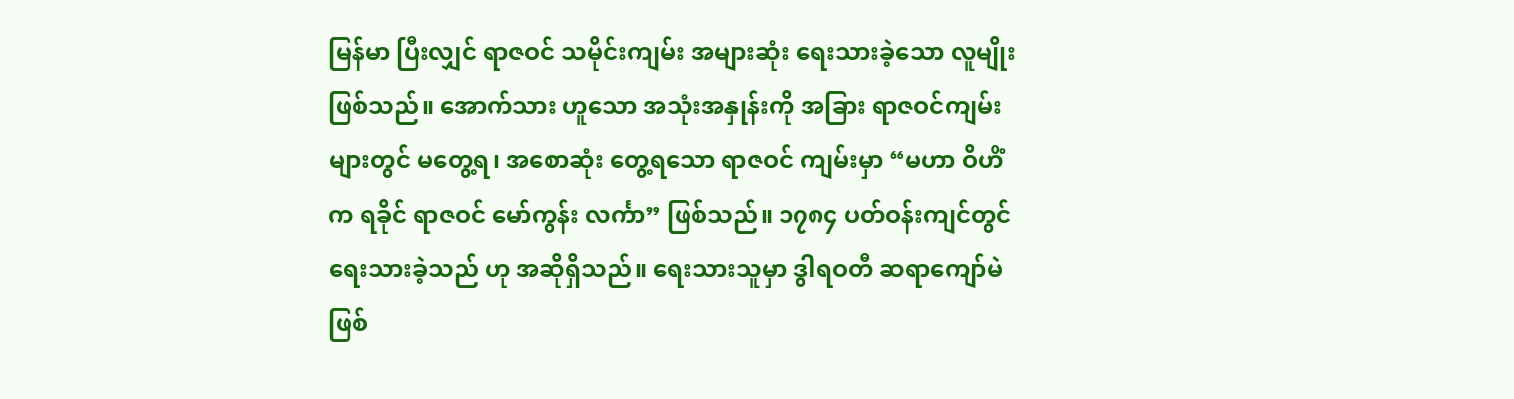မြန်မာ ပြီးလျှင် ရာဇဝင် သမိုင်းကျမ်း အများဆုံး ရေးသားခဲ့သော လူမျိုး ဖြစ်သည်။ အောက်သား ဟူသော အသုံးအနှုန်းကို အခြား ရာဇဝင်ကျမ်း များတွင် မတွေ့ရ၊ အစောဆုံး တွေ့ရသော ရာဇဝင် ကျမ်းမှာ “မဟာ ဝိဟိံက ရခိုင် ရာဇဝင် မော်ကွန်း လင်္ကာ” ဖြစ်သည်။ ၁၇၈၄ ပတ်ဝန်းကျင်တွင် ရေးသားခဲ့သည် ဟု အဆိုရှိသည်။ ရေးသားသူမှာ ဒွါရဝတီ ဆရာကျော်မဲ ဖြစ်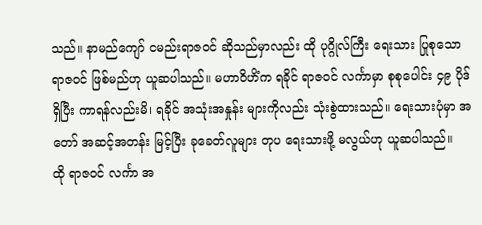သည်။ နာမည်ကျော် ငမည်းရာဇဝင် ဆိုသည်မှာလည်း ထို ပုဂ္ဂိုလ်ကြီး ရေးသား ပြုစုသော ရာဇဝင် ဖြစ်မည်ဟု ယူဆပါသည်။ မဟာဝိဟိံက ရခိုင် ရာဇဝင် လင်္ကာမှာ စုစုပေါင်း ၄၉ ပိုဒ် ရှိပြီး ကာရန်လည်းမိ၊ ရခိုင် အသုံးအနှုန်း များကိုလည်း သုံးစွဲထားသည်။ ရေးသားပုံမှာ အတော် အဆင့်အတန်း မြင့်ပြီး ခုခေတ်လူများ တုပ ရေးသားဖို့ မလွယ်ဟု ယူဆပါသည်။
ထို ရာဇဝင် လင်္ကာ အ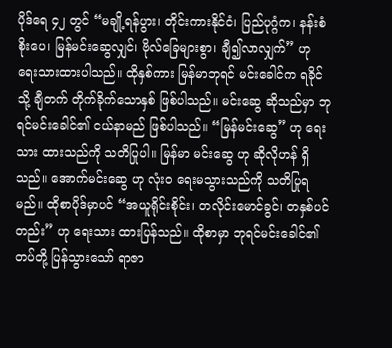ပိုဒ်ရေ ၄၂ တွင် “မချို့ရန်ပွား၊ တိုင်းကားနိုင်ငံ၊ ပြည်ပုဂ္ဂံက၊ နန်းစံစိုးပေ၊ မြန်မင်းဆွေလျှင်၊ ဗိုလ်ခြေများစွာ၊ ချီ၍လာလျှက်” ဟု ရေးသားထားပါသည်။ ထိုနှစ်ကား မြန်မာဘုရင် မင်းခေါင်က ရခိုင်သို့ ချီတက် တိုက်ခိုက်သောနှစ် ဖြစ်ပါသည်။ မင်းဆွေ ဆိုသည်မှာ ဘုရင်မင်းခေါင်၏ ငယ်နာမည် ဖြစ်ပါသည်။ “မြန်မင်းဆွေ” ဟု ရေးသား ထားသည်ကို သတိပြုပါ။ မြန်မာ မင်းဆွေ ဟု ဆိုလိုဟန် ရှိသည်။ အောက်မင်းဆွေ ဟု လုံးဝ ရေးမသွားသည်ကို သတိပြုရမည်။ ထိုစာပိုဒ်မှာပင် “အယူရိုင်းစိုင်း၊ တလိုင်းမောင်ခွင်၊ တနှစ်ပင်တည်း” ဟု ရေးသား ထားပြန်သည်။ ထိုစာမှာ ဘုရင်မင်းခေါင်၏ တပ်တို့ ပြန်သွားသော် ရာဇာ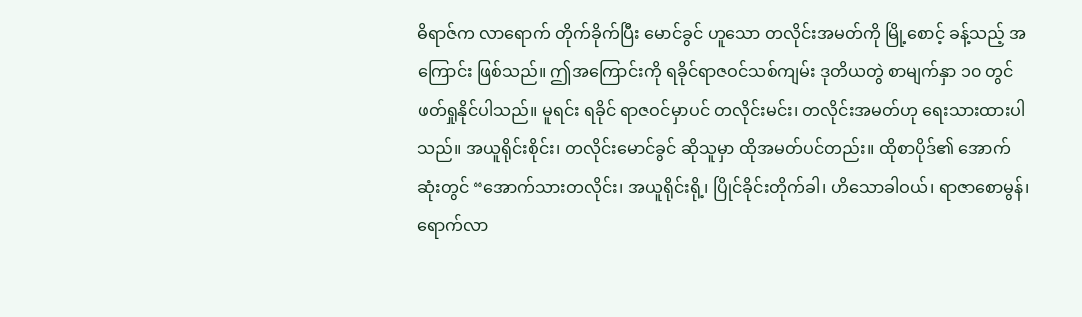ဓိရာဇ်က လာရောက် တိုက်ခိုက်ပြီး မောင်ခွင် ဟူသော တလိုင်းအမတ်ကို မြို့စောင့် ခန့်သည့် အကြောင်း ဖြစ်သည်။ ဤအကြောင်းကို ရခိုင်ရာဇဝင်သစ်ကျမ်း ဒုတိယတွဲ စာမျက်နှာ ၁၀ တွင် ဖတ်ရှုနိုင်ပါသည်။ မူရင်း ရခိုင် ရာဇဝင်မှာပင် တလိုင်းမင်း၊ တလိုင်းအမတ်ဟု ရေးသားထားပါသည်။ အယူရိုင်းစိုင်း၊ တလိုင်းမောင်ခွင် ဆိုသူမှာ ထိုအမတ်ပင်တည်း။ ထိုစာပိုဒ်၏ အောက်ဆုံးတွင် “အောက်သားတလိုင်း၊ အယူရိုင်းရို့၊ ပြိုင်ခိုင်းတိုက်ခါ၊ ဟိသောခါဝယ်၊ ရာဇာစောမွန်၊ ရောက်လာ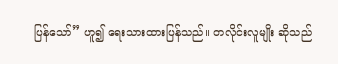ပြန်သော်” ဟူ၍ ရေးသားထားပြန်သည်။ တလိုင်းလူမျိုး ဆိုသည်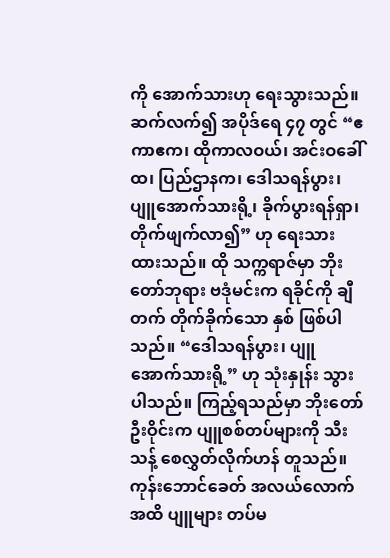ကို အောက်သားဟု ရေးသွားသည်။
ဆက်လက်၍ အပိုဒ်ရေ ၄၇ တွင် “ဧကာဧက၊ ထိုကာလဝယ်၊ အင်းဝခေါ်ထ၊ ပြည်ဌာနက၊ ဒေါသရန်ပွား၊ ပျူအောက်သားရို့၊ ခိုက်ပွားရန်ရှာ၊ တိုက်ဖျက်လာ၍” ဟု ရေးသား ထားသည်။ ထို သက္ကရာဇ်မှာ ဘိုးတော်ဘုရား ဗဒုံမင်းက ရခိုင်ကို ချီတက် တိုက်ခိုက်သော နှစ် ဖြစ်ပါသည်။ “ဒေါသရန်ပွား၊ ပျူအောက်သားရို့” ဟု သုံးနှုန်း သွားပါသည်။ ကြည့်ရသည်မှာ ဘိုးတော်ဦးဝိုင်းက ပျူစစ်တပ်များကို သီးသန့် စေလွှတ်လိုက်ဟန် တူသည်။ ကုန်းဘောင်ခေတ် အလယ်လောက်အထိ ပျူများ တပ်မ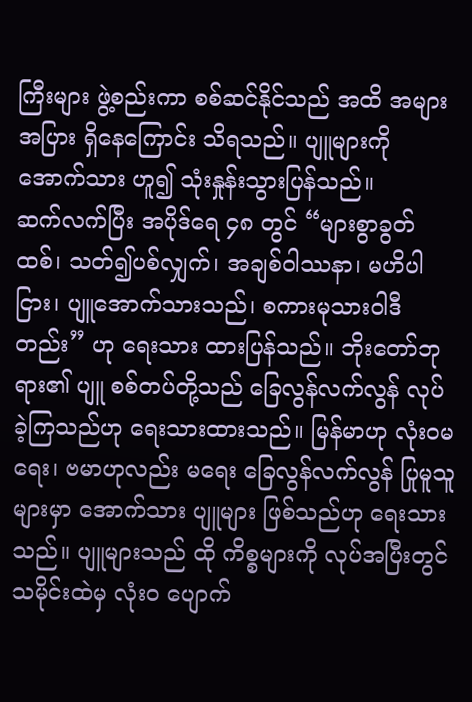ကြီးများ ဖွဲ့စည်းကာ စစ်ဆင်နိုင်သည် အထိ အများအပြား ရှိနေကြောင်း သိရသည်။ ပျူများကို အောက်သား ဟူ၍ သုံးနှုန်းသွားပြန်သည်။
ဆက်လက်ပြီး အပိုဒ်ရေ ၄၈ တွင် “များစွာခွတ်ထစ်၊ သတ်၍ပစ်လျှက်၊ အချစ်ဝါဿနာ၊ မဟိပါငြား၊ ပျူအောက်သားသည်၊ စကားမုသားဝါဒီတည်း” ဟု ရေးသား ထားပြန်သည်။ ဘိုးတော်ဘုရား၏ ပျူ စစ်တပ်တို့သည် ခြေလွန်လက်လွန် လုပ်ခဲ့ကြသည်ဟု ရေးသားထားသည်။ မြန်မာဟု လုံးဝမရေး၊ ဗမာဟုလည်း မရေး ခြေလွန်လက်လွန် ပြုမူသူများမှာ အောက်သား ပျူများ ဖြစ်သည်ဟု ရေးသားသည်။ ပျူများသည် ထို ကိစ္စများကို လုပ်အပြီးတွင် သမိုင်းထဲမှ လုံးဝ ပျောက်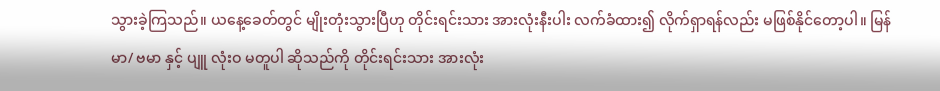သွားခဲ့ကြသည်။ ယနေ့ခေတ်တွင် မျိုးတုံးသွားပြီဟု တိုင်းရင်းသား အားလုံးနီးပါး လက်ခံထား၍ လိုက်ရှာရန်လည်း မဖြစ်နိုင်တော့ပါ။ မြန်မာ/ ဗမာ နှင့် ပျူ လုံးဝ မတူပါ ဆိုသည်ကို တိုင်းရင်းသား အားလုံး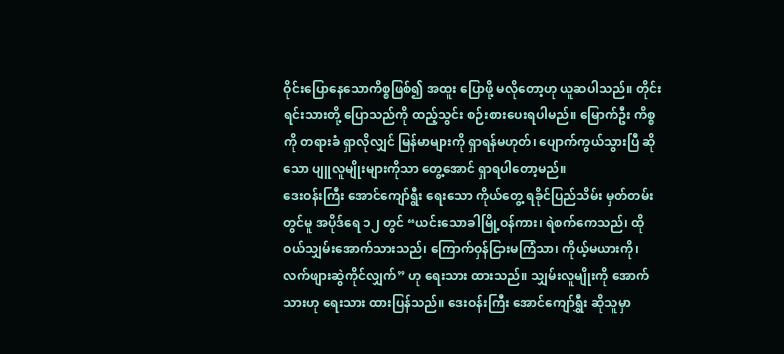ဝိုင်းပြောနေသောကိစ္စဖြစ်၍ အထူး ပြောဖို့ မလိုတော့ဟု ယူဆပါသည်။ တိုင်းရင်းသားတို့ ပြောသည်ကို ထည့်သွင်း စဉ်းစားပေးရပါမည်။ မြောက်ဦး ကိစ္စကို တရားခံ ရှာလိုလျှင် မြန်မာများကို ရှာရန်မဟုတ်၊ ပျောက်ကွယ်သွားပြီ ဆိုသော ပျူလူမျိုးများကိုသာ တွေ့အောင် ရှာရပါတော့မည်။
ဒေးဝန်းကြီး အောင်ကျော်ရွီး ရေးသော ကိုယ်တွေ့ ရခိုင်ပြည်သိမ်း မှတ်တမ်းတွင်မူ အပိုဒ်ရေ ၁၂ တွင် “ယင်းသောခါမြို့ဝန်ကား၊ ရဲစက်ကေသည်၊ ထိုဝယ်သျှမ်းအောက်သားသည်၊ ကြောက်ဝှန်ငြားမကြံသာ၊ ကိုယ့်မယားကို၊ လက်ဖျားဆွဲကိုင်လျှက်” ဟု ရေးသား ထားသည်။ သျှမ်းလူမျိုးကို အောက်သားဟု ရေးသား ထားပြန်သည်။ ဒေးဝန်းကြီး အောင်ကျော်ရွှီး ဆိုသူမှာ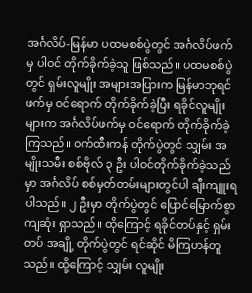အင်္ဂလိပ်-မြန်မာ ပထမစစ်ပွဲတွင် အင်္ဂလိပ်ဖက်မှ ပါဝင် တိုက်ခိုက်ခဲ့သူ ဖြစ်သည်။ ပထမစစ်ပွဲတွင် ရှမ်းလူမျိုး အများအပြားက မြန်မာဘုရင်ဖက်မှ ဝင်ရောက် တိုက်ခိုက်ခဲ့ပြီး ရခိုင်လူမျိုးများက အင်္ဂလိပ်ဖက်မှ ဝင်ရောက် တိုက်ခိုက်ခဲ့ကြသည်။ ဝက်ထီးကန် တိုက်ပွဲတွင် သျှမ်း အမျိုးသမီး စစ်ဗိုလ် ၃ ဦး ပါဝင်တိုက်ခိုက်ခဲ့သည်မှာ အင်္ဂလိပ် စစ်မှတ်တမ်းများတွင်ပါ ချီးကျူးရပါသည်။ ၂ ဦးမှာ တိုက်ပွဲတွင် ပြောင်မြောက်စွာ ကျဆုံး ရှာသည်။ ထိုကြောင့် ရခိုင်တပ်နှင့် ရှမ်းတပ် အချို့ တိုက်ပွဲတွင် ရင်ဆိုင် မိကြဟန်တူသည်။ ထို့ကြောင့် သျှမ်း လူမျိုး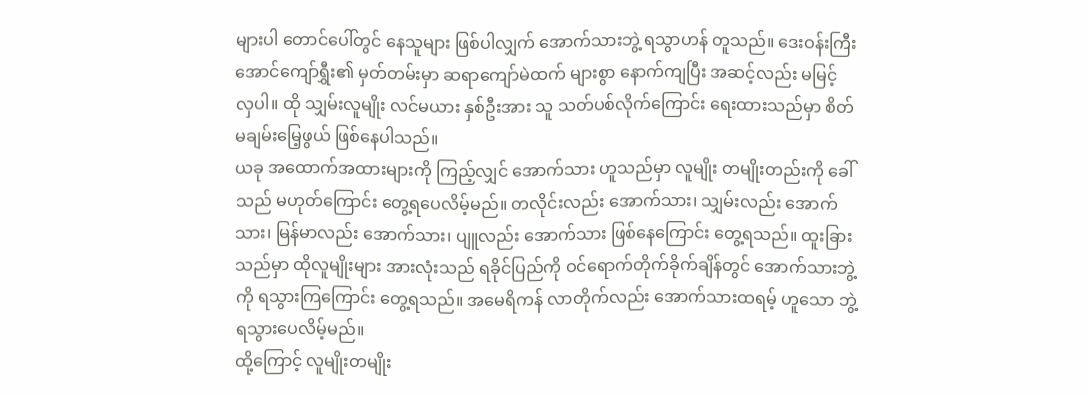များပါ တောင်ပေါ်တွင် နေသူများ ဖြစ်ပါလျှက် အောက်သားဘွဲ့ ရသွာဟန် တူသည်။ ဒေးဝန်းကြီး အောင်ကျော်ရွှီး၏ မှတ်တမ်းမှာ ဆရာကျော်မဲထက် များစွာ နောက်ကျပြီး အဆင့်လည်း မမြင့်လှပါ။ ထို သျှမ်းလူမျိုး လင်မယား နှစ်ဦးအား သူ သတ်ပစ်လိုက်ကြောင်း ရေးထားသည်မှာ စိတ်မချမ်းမြေ့ဖွယ် ဖြစ်နေပါသည်။
ယခု အထောက်အထားများကို ကြည့်လျှင် အောက်သား ဟူသည်မှာ လူမျိုး တမျိုးတည်းကို ခေါ်သည် မဟုတ်ကြောင်း တွေ့ရပေလိမ့်မည်။ တလိုင်းလည်း အောက်သား၊ သျှမ်းလည်း အောက်သား၊ မြန်မာလည်း အောက်သား၊ ပျူလည်း အောက်သား ဖြစ်နေကြောင်း တွေ့ရသည်။ ထူးခြားသည်မှာ ထိုလူမျိုးများ အားလုံးသည် ရခိုင်ပြည်ကို ဝင်ရောက်တိုက်ခိုက်ချိန်တွင် အောက်သားဘွဲ့ကို ရသွားကြကြောင်း တွေ့ရသည်။ အမေရိကန် လာတိုက်လည်း အောက်သားထရမ့် ဟူသော ဘွဲ့ ရသွားပေလိမ့်မည်။
ထို့ကြောင့် လူမျိုးတမျိုး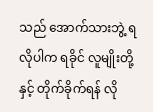သည် အောက်သားဘွဲ့ ရလိုပါက ရခိုင် လူမျိုးတို့နှင့် တိုက်ခိုက်ရန် လို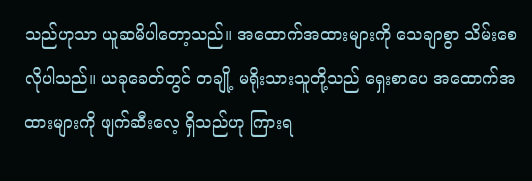သည်ဟုသာ ယူဆမိပါတော့သည်။ အထောက်အထားများကို သေချာစွာ သိမ်းစေလိုပါသည်။ ယခုခေတ်တွင် တချို့ မရိုးသားသူတို့သည် ရှေးစာပေ အထောက်အထားများကို ဖျက်ဆီးလေ့ ရှိသည်ဟု ကြားရ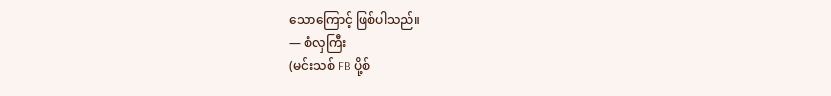သောကြောင့် ဖြစ်ပါသည်။
— စံလှကြီး
(မင်းသစ် FB ပို့စ်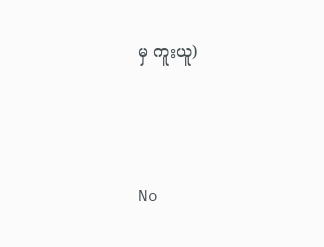မှ ကူးယူ)





No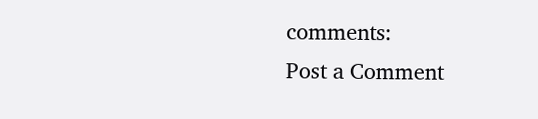comments:
Post a Comment